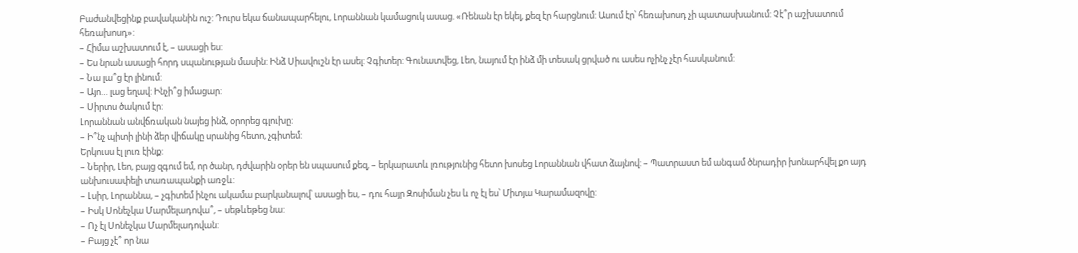Բաժանվեցինք բավականին ուշ: Դուրս եկա ճանապարհելու, Լորաննան կամացուկ ասաց. «Ռենան էր եկել, քեզ էր հարցնում: Ասում էր՝ հեռախոսդ չի պատասխանում: Չէ՞ր աշխատում հեռախոսդ»:
– Հիմա աշխատում է, – ասացի ես:
– Ես նրան ասացի հորդ սպանության մասին: Ինձ Սիավուշն էր ասել: Չգիտեր: Գունատվեց, Լեո, նայում էր ինձ մի տեսակ ցրված ու ասես ոչինչ չէր հասկանում:
– Նա լա՞ց էր լինում:
– Այո… լաց եղավ: Ինչի՞ց իմացար:
– Սիրտս ծակում էր:
Լորաննան անվճռական նայեց ինձ, օրորեց գլուխը:
– Ի՞նչ պիտի լինի ձեր վիճակը սրանից հետո, չգիտեմ:
Երկուսս էլ լուռ էինք:
– Ներիր, Լեո, բայց զգում եմ, որ ծանր, դժվարին օրեր են սպասում քեզ, – երկարատև լռությունից հետո խոսեց Լորաննան վհատ ձայնով: – Պատրաստ եմ անգամ ծնրադիր խոնարհվել քո այդ անխուսափելի տառապանքի առջև:
– Լսիր, Լորաննա, – չգիտեմ ինչու ակամա բարկանալով՝ ասացի ես, – դու հայր Զոսիման չես և ոչ էլ ես՝ Միտյա Կարամազովը:
– Իսկ Սոնեչկա Մարմելադովա՞, – սեթևեթեց նա:
– Ոչ էլ Սոնեչկա Մարմելադովան:
– Բայց չէ՞ որ նա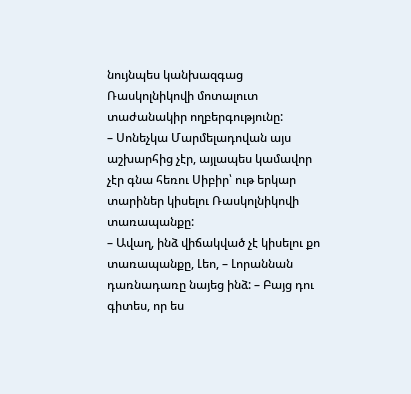նույնպես կանխազգաց Ռասկոլնիկովի մոտալուտ տաժանակիր ողբերգությունը:
– Սոնեչկա Մարմելադովան այս աշխարհից չէր, այլապես կամավոր չէր գնա հեռու Սիբիր՝ ութ երկար տարիներ կիսելու Ռասկոլնիկովի տառապանքը:
– Ավաղ, ինձ վիճակված չէ կիսելու քո տառապանքը, Լեո, – Լորաննան դառնադառը նայեց ինձ: – Բայց դու գիտես, որ ես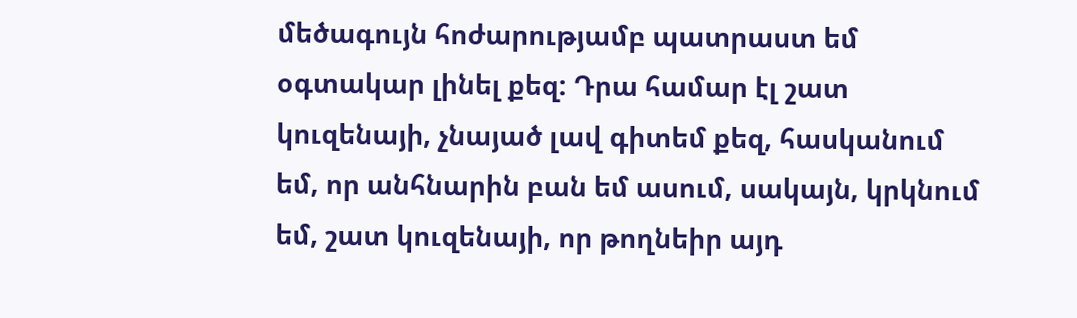մեծագույն հոժարությամբ պատրաստ եմ օգտակար լինել քեզ: Դրա համար էլ շատ կուզենայի, չնայած լավ գիտեմ քեզ, հասկանում եմ, որ անհնարին բան եմ ասում, սակայն, կրկնում եմ, շատ կուզենայի, որ թողնեիր այդ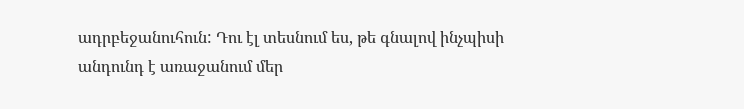ադրբեջանուհուն: Դու էլ տեսնում ես, թե գնալով ինչպիսի անդունդ է առաջանում մեր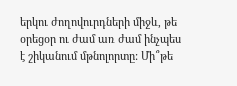երկու ժողովուրդների միջև, թե օրեցօր ու ժամ առ ժամ ինչպես է շիկանում մթնոլորտը: Մի՞թե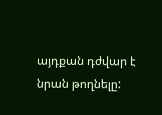այդքան դժվար է նրան թողնելը: